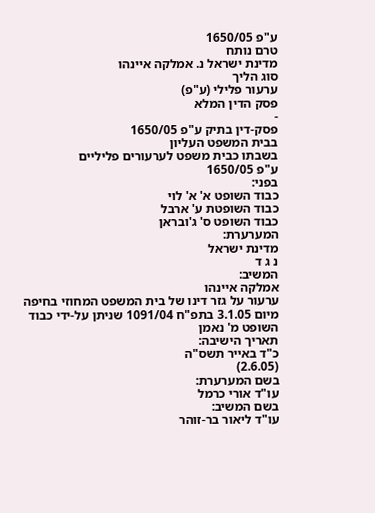ע"פ 1650/05
טרם נותח
מדינת ישראל נ. אמלקה איינהו
סוג הליך
ערעור פלילי (ע"פ)
פסק הדין המלא
-
פסק-דין בתיק ע"פ 1650/05
בבית המשפט העליון
בשבתו כבית משפט לערעורים פליליים
ע"פ 1650/05
בפני:
כבוד השופט א' א' לוי
כבוד השופטת ע' ארבל
כבוד השופט ס' ג'ובראן
המערערת:
מדינת ישראל
נ ג ד
המשיב:
אמלקה איינהו
ערעור על גזר דינו של בית המשפט המחוזי בחיפה
מיום 3.1.05 בתפ"ח 1091/04 שניתן על-ידי כבוד
השופט מ' נאמן
תאריך הישיבה:
כ"ד באייר תשס"ה
(2.6.05)
בשם המערערת:
עו"ד אורי כרמל
בשם המשיב:
עו"ד ליאור בר-זוהר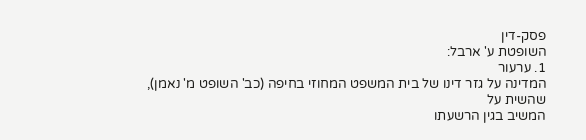פסק-דין
השופטת ע' ארבל:
1. ערעור
המדינה על גזר דינו של בית המשפט המחוזי בחיפה (כב' השופט מ' נאמן), שהשית על
המשיב בגין הרשעתו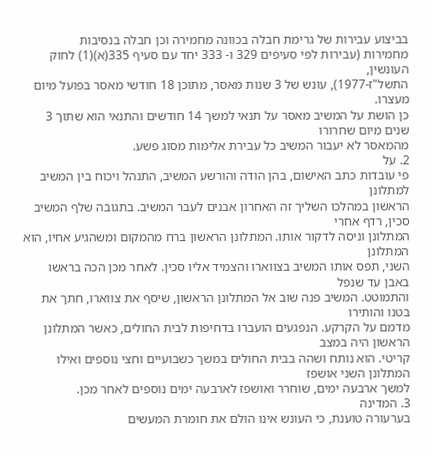בביצוע עבירות של גרימת חבלה בכוונה מחמירה וכן חבלה בנסיבות
מחמירות (עבירות לפי סעיפים 329 ו- 333 יחד עם סעיף 335(א)(1) לחוק העונשין,
התשל"ז-1977), עונש של 3 שנות מאסר, מתוכן 18 חודשי מאסר בפועל מיום מעצרו.
כן הושת על המשיב מאסר על תנאי למשך 14 חודשים והתנאי הוא שתוך 3 שנים מיום שחרורו
מהמאסר לא יעבור המשיב כל עבירת אלימות מסוג פשע.
2. על
פי עובדות כתב האישום, בהן הודה והורשע המשיב, התנהל ויכוח בין המשיב למתלונן
הראשון במהלכו השליך זה האחרון אבנים לעבר המשיב. בתגובה שלף המשיב סכין, רדף אחרי
המתלונן וניסה לדקור אותו. המתלונן הראשון ברח מהמקום ומשהגיע אחיו, הוא המתלונן
השני, תפס אותו המשיב בצווארו והצמיד אליו סכין. לאחר מכן הכה בראשו באבן עד שנפל
והתמוטט. המשיב פנה שוב אל המתלונן הראשון, שיסף את צווארו, חתך את בטנו והותירו
מדמם על הקרקע. הנפגעים הועברו בדחיפות לבית החולים, כאשר המתלונן הראשון היה במצב
קריטי. הוא נותח ושהה בבית החולים במשך כשבועיים וחצי נוספים ואילו המתלונן השני אושפז
למשך ארבעה ימים, שוחרר ואושפז לארבעה ימים נוספים לאחר מכן.
3. המדינה
בערעורה טוענת, כי העונש אינו הולם את חומרת המעשים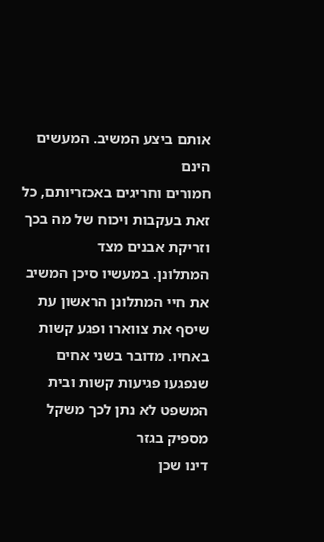אותם ביצע המשיב. המעשים הינם
חמורים וחריגים באכזריותם, כל זאת בעקבות ויכוח של מה בכך וזריקת אבנים מצד
המתלונן. במעשיו סיכן המשיב את חיי המתלונן הראשון עת שיסף את צווארו ופגע קשות
באחיו. מדובר בשני אחים שנפגעו פגיעות קשות ובית המשפט לא נתן לכך משקל מספיק בגזר
דינו שכן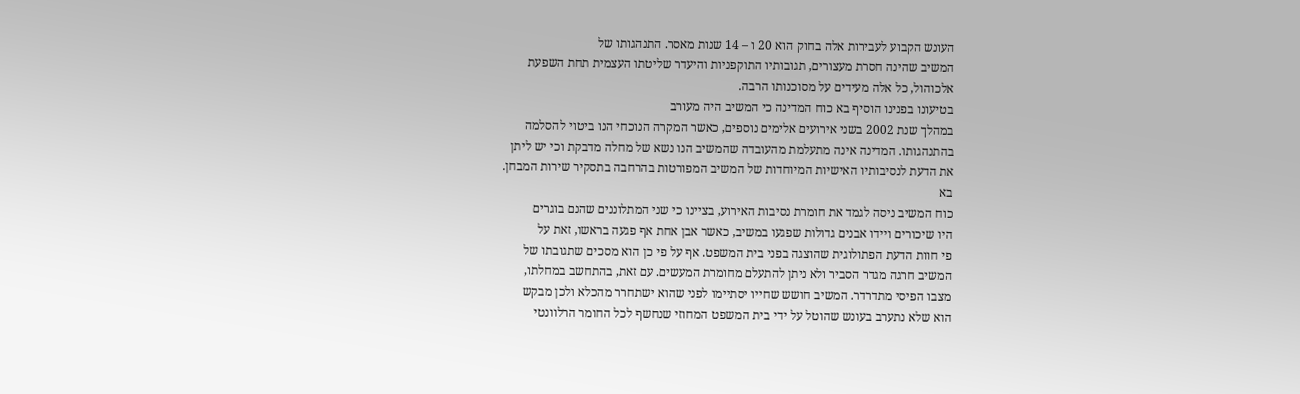העונש הקבוע לעבירות אלה בחוק הוא 20 ו – 14 שנות מאסר. התנהגותו של
המשיב שהינה חסרת מעצורים, תגובותיו התוקפניות והיעדר שליטתו העצמית תחת השפעת
אלכוהול, כל אלה מעידים על מסוכנותו הרבה.
בטיעונו בפנינו הוסיף בא כוח המדינה כי המשיב היה מעורב
במהלך שנת 2002 בשני אירועים אלימים נוספים, כאשר המקרה הנוכחי הנו ביטוי להסלמה
בהתנהגותו. המדינה אינה מתעלמת מהעובדה שהמשיב הנו נשא של מחלה מדבקת וכי יש ליתן
את הדעת לנסיבותיו האישיות המיוחדות של המשיב המפורטות בהרחבה בתסקיר שירות המבחן.
בא
כוח המשיב ניסה לגמד את חומרת נסיבות האירוע, בציינו כי שני המתלוננים שהנם בוגרים
היו שיכורים ויידו אבנים גדולות שפגעו במשיב, כאשר אבן אחת אף פגעה בראשו, זאת על
פי חוות הדעת הפתולוגית שהוצגה בפני בית המשפט. אף על פי כן הוא מסכים שתגובתו של
המשיב חרגה מגדר הסביר ולא ניתן להתעלם מחומרת המעשים. עם זאת, בהתחשב במחלתו,
מצבו הפיסי מתדרדר. המשיב חושש שחייו יסתיימו לפני שהוא ישתחרר מהכלא ולכן מבקש
הוא שלא נתערב בעונש שהוטל על ידי בית המשפט המחוזי שנחשף לכל החומר הרלוונטי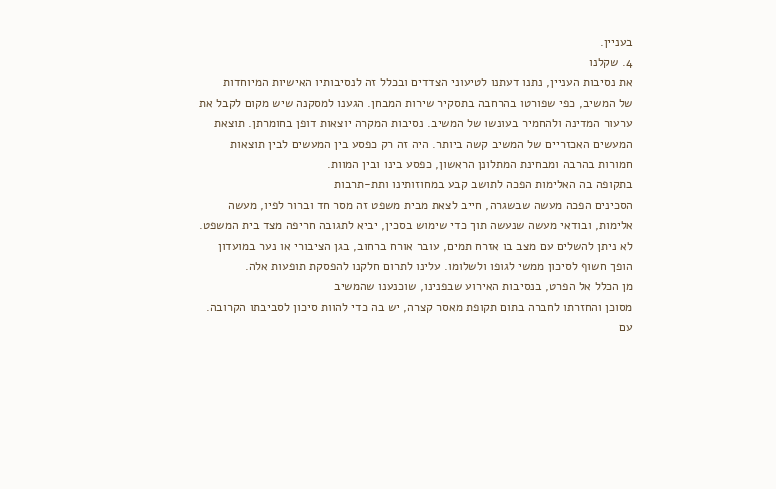בעניין.
4. שקלנו
את נסיבות העניין, נתנו דעתנו לטיעוני הצדדים ובכלל זה לנסיבותיו האישיות המיוחדות
של המשיב, כפי שפורטו בהרחבה בתסקיר שירות המבחן. הגענו למסקנה שיש מקום לקבל את
ערעור המדינה ולהחמיר בעונשו של המשיב. נסיבות המקרה יוצאות דופן בחומרתן. תוצאת
המעשים האכזריים של המשיב קשה ביותר. היה זה רק כפסע בין המעשים לבין תוצאות
חמורות בהרבה ומבחינת המתלונן הראשון, כפסע בינו ובין המוות.
בתקופה בה האלימות הפכה לתושב קבע במחוזותינו ותת-תרבות
הסכינים הפכה מעשה שבשגרה, חייב לצאת מבית משפט זה מסר חד וברור לפיו, מעשה
אלימות, ובודאי מעשה שנעשה תוך כדי שימוש בסכין, יביא לתגובה חריפה מצד בית המשפט.
לא ניתן להשלים עם מצב בו אזרח תמים, עובר אורח ברחוב, בגן הציבורי או נער במועדון
הופך חשוף לסיכון ממשי לגופו ולשלומו. עלינו לתרום חלקנו להפסקת תופעות אלה.
מן הכלל אל הפרט, בנסיבות האירוע שבפנינו, שוכנענו שהמשיב
מסוכן והחזרתו לחברה בתום תקופת מאסר קצרה, יש בה כדי להוות סיכון לסביבתו הקרובה.
עם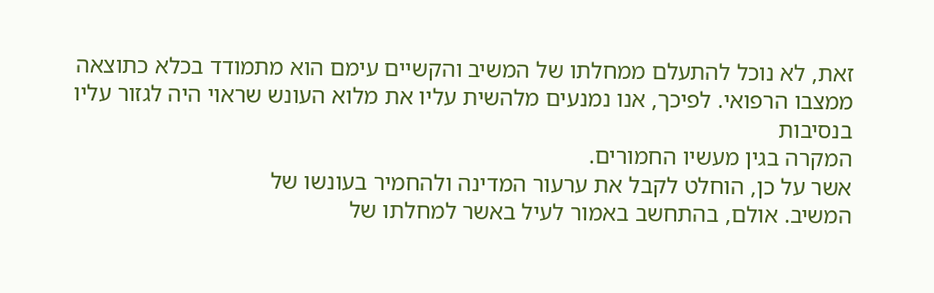זאת, לא נוכל להתעלם ממחלתו של המשיב והקשיים עימם הוא מתמודד בכלא כתוצאה
ממצבו הרפואי. לפיכך, אנו נמנעים מלהשית עליו את מלוא העונש שראוי היה לגזור עליו בנסיבות
המקרה בגין מעשיו החמורים.
אשר על כן, הוחלט לקבל את ערעור המדינה ולהחמיר בעונשו של
המשיב. אולם, בהתחשב באמור לעיל באשר למחלתו של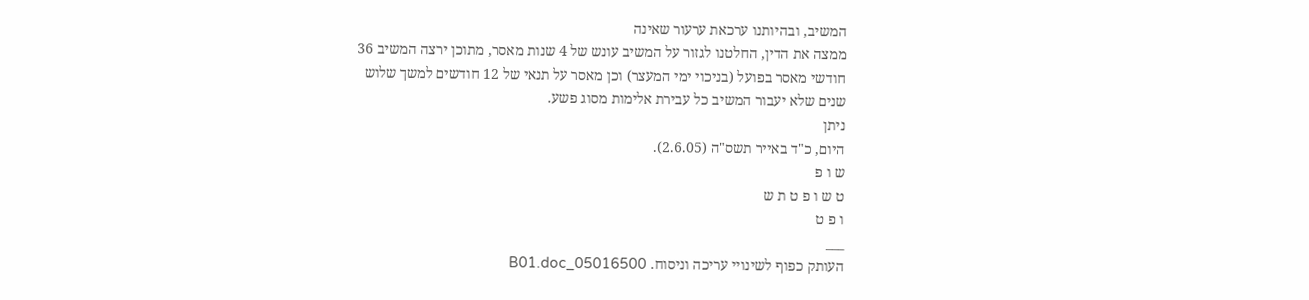המשיב, ובהיותנו ערכאת ערעור שאינה
ממצה את הדין, החלטנו לגזור על המשיב עונש של 4 שנות מאסר, מתוכן ירצה המשיב 36
חודשי מאסר בפועל (בניכוי ימי המעצר) וכן מאסר על תנאי של 12 חודשים למשך שלוש
שנים שלא יעבור המשיב כל עבירת אלימות מסוג פשע.
ניתן
היום, כ"ד באייר תשס"ה (2.6.05).
ש ו פ
ט ש ו פ ט ת ש
ו פ ט
___
העותק כפוף לשינויי עריכה וניסוח. 05016500_B01.doc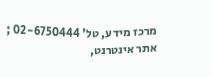מרכז מידע, טל' 02-6750444 ; אתר אינטרנט,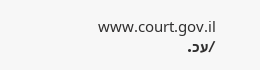www.court.gov.il
/עכ.